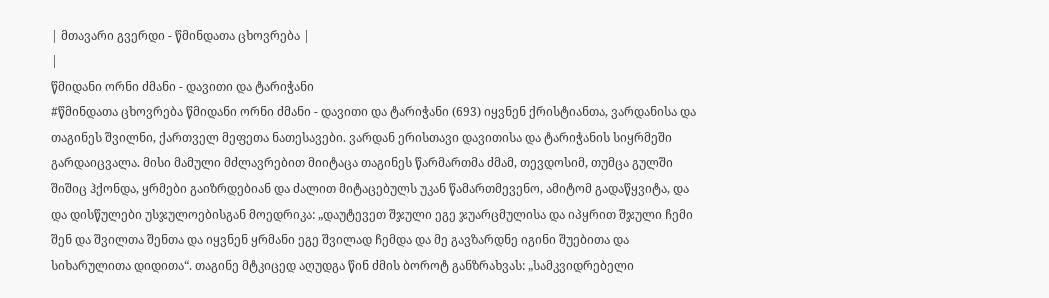| მთავარი გვერდი - წმინდათა ცხოვრება |
|
წმიდანი ორნი ძმანი - დავითი და ტარიჭანი
#წმინდათა ცხოვრება წმიდანი ორნი ძმანი - დავითი და ტარიჭანი (693) იყვნენ ქრისტიანთა, ვარდანისა და თაგინეს შვილნი, ქართველ მეფეთა ნათესავები. ვარდან ერისთავი დავითისა და ტარიჭანის სიყრმეში გარდაიცვალა. მისი მამული მძლავრებით მიიტაცა თაგინეს წარმართმა ძმამ, თევდოსიმ, თუმცა გულში შიშიც ჰქონდა, ყრმები გაიზრდებიან და ძალით მიტაცებულს უკან წამართმევენო, ამიტომ გადაწყვიტა, და და დისწულები უსჯულოებისგან მოედრიკა: „დაუტევეთ შჯული ეგე ჯუარცმულისა და იპყრით შჯული ჩემი შენ და შვილთა შენთა და იყვნენ ყრმანი ეგე შვილად ჩემდა და მე გავზარდნე იგინი შუებითა და სიხარულითა დიდითა“. თაგინე მტკიცედ აღუდგა წინ ძმის ბოროტ განზრახვას: „სამკვიდრებელი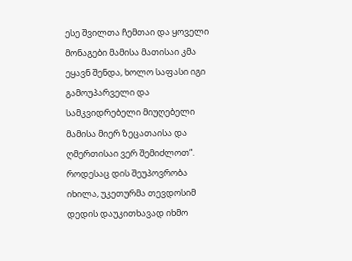ესე შვილთა ჩემთაი და ყოველი მონაგები მამისა მათისაი კმა ეყავნ შენდა, ხოლო საფასი იგი გამოუპარველი და სამკვიდრებელი მიუღებელი მამისა მიერ ზეცათაისა და ღმერთისაი ვერ შემიძლოთ“. როდესაც დის შეუპოვრობა იხილა, უკეთურმა თევდოსიმ დედის დაუკითხავად იხმო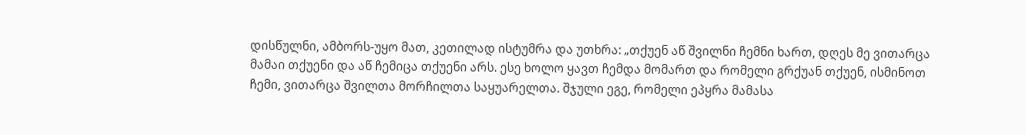დისწულნი, ამბორს-უყო მათ, კეთილად ისტუმრა და უთხრა: „თქუენ აწ შვილნი ჩემნი ხართ, დღეს მე ვითარცა მამაი თქუენი და აწ ჩემიცა თქუენი არს. ესე ხოლო ყავთ ჩემდა მომართ და რომელი გრქუან თქუენ, ისმინოთ ჩემი, ვითარცა შვილთა მორჩილთა საყუარელთა. შჯული ეგე, რომელი ეპყრა მამასა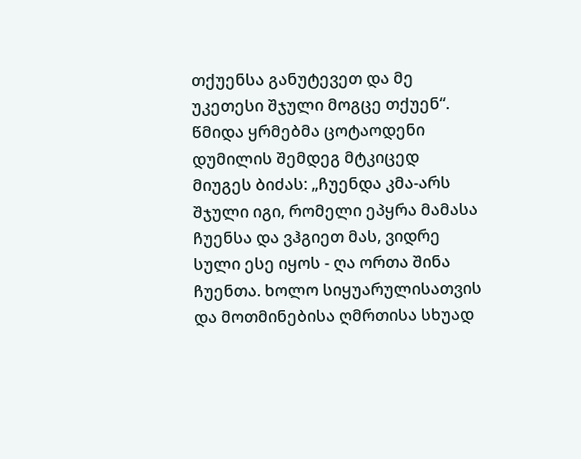თქუენსა განუტევეთ და მე უკეთესი შჯული მოგცე თქუენ“. წმიდა ყრმებმა ცოტაოდენი დუმილის შემდეგ მტკიცედ მიუგეს ბიძას: „ჩუენდა კმა-არს შჯული იგი, რომელი ეპყრა მამასა ჩუენსა და ვჰგიეთ მას, ვიდრე სული ესე იყოს - ღა ორთა შინა ჩუენთა. ხოლო სიყუარულისათვის და მოთმინებისა ღმრთისა სხუად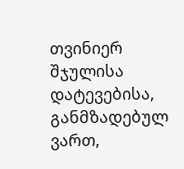თვინიერ შჯულისა დატევებისა, განმზადებულ ვართ,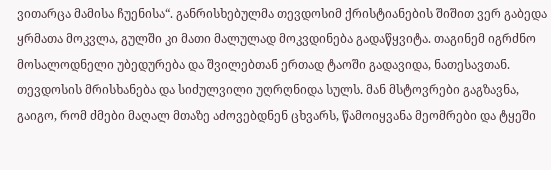ვითარცა მამისა ჩუენისა“. განრისხებულმა თევდოსიმ ქრისტიანების შიშით ვერ გაბედა ყრმათა მოკვლა, გულში კი მათი მალულად მოკვდინება გადაწყვიტა. თაგინემ იგრძნო მოსალოდნელი უბედურება და შვილებთან ერთად ტაოში გადავიდა, ნათესავთან. თევდოსის მრისხანება და სიძულვილი უღრღნიდა სულს. მან მსტოვრები გაგზავნა, გაიგო, რომ ძმები მაღალ მთაზე აძოვებდნენ ცხვარს, წამოიყვანა მეომრები და ტყეში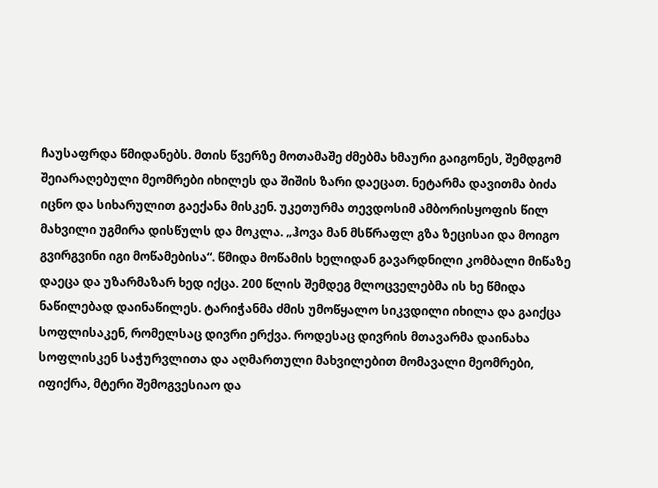ჩაუსაფრდა წმიდანებს. მთის წვერზე მოთამაშე ძმებმა ხმაური გაიგონეს, შემდგომ შეიარაღებული მეომრები იხილეს და შიშის ზარი დაეცათ. ნეტარმა დავითმა ბიძა იცნო და სიხარულით გაექანა მისკენ. უკეთურმა თევდოსიმ ამბორისყოფის წილ მახვილი უგმირა დისწულს და მოკლა. „ჰოვა მან მსწრაფლ გზა ზეცისაი და მოიგო გვირგვინი იგი მოწამებისა“. წმიდა მოწამის ხელიდან გავარდნილი კომბალი მიწაზე დაეცა და უზარმაზარ ხედ იქცა. 200 წლის შემდეგ მლოცველებმა ის ხე წმიდა ნაწილებად დაინაწილეს. ტარიჭანმა ძმის უმოწყალო სიკვდილი იხილა და გაიქცა სოფლისაკენ, რომელსაც დივრი ერქვა. როდესაც დივრის მთავარმა დაინახა სოფლისკენ საჭურვლითა და აღმართული მახვილებით მომავალი მეომრები, იფიქრა, მტერი შემოგვესიაო და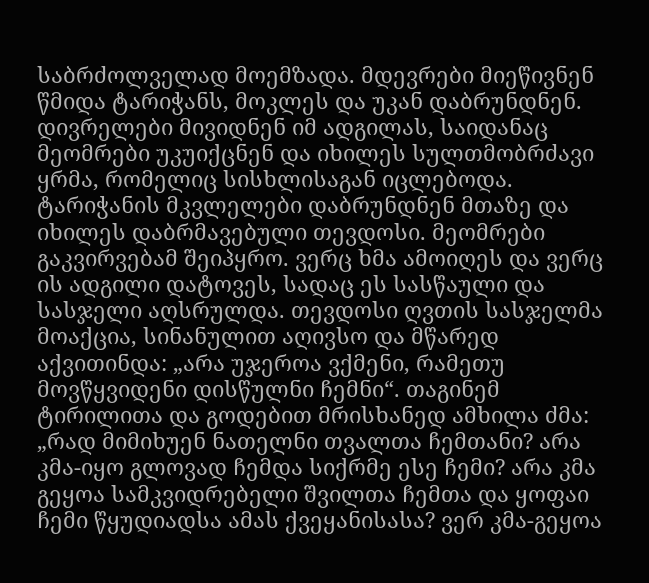საბრძოლველად მოემზადა. მდევრები მიეწივნენ წმიდა ტარიჭანს, მოკლეს და უკან დაბრუნდნენ. დივრელები მივიდნენ იმ ადგილას, საიდანაც მეომრები უკუიქცნენ და იხილეს სულთმობრძავი ყრმა, რომელიც სისხლისაგან იცლებოდა. ტარიჭანის მკვლელები დაბრუნდნენ მთაზე და იხილეს დაბრმავებული თევდოსი. მეომრები გაკვირვებამ შეიპყრო. ვერც ხმა ამოიღეს და ვერც ის ადგილი დატოვეს, სადაც ეს სასწაული და სასჯელი აღსრულდა. თევდოსი ღვთის სასჯელმა მოაქცია, სინანულით აღივსო და მწარედ აქვითინდა: „არა უჯეროა ვქმენი, რამეთუ მოვწყვიდენი დისწულნი ჩემნი“. თაგინემ ტირილითა და გოდებით მრისხანედ ამხილა ძმა: „რად მიმიხუენ ნათელნი თვალთა ჩემთანი? არა კმა-იყო გლოვად ჩემდა სიქრმე ესე ჩემი? არა კმა გეყოა სამკვიდრებელი შვილთა ჩემთა და ყოფაი ჩემი წყუდიადსა ამას ქვეყანისასა? ვერ კმა-გეყოა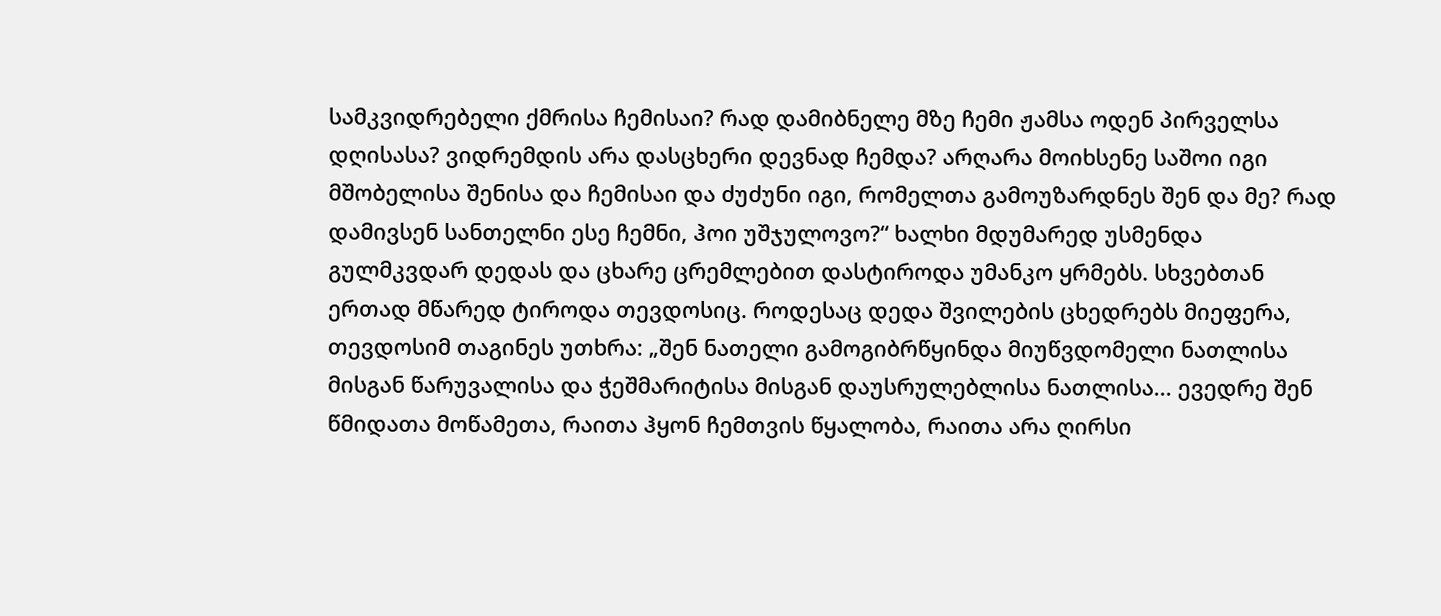სამკვიდრებელი ქმრისა ჩემისაი? რად დამიბნელე მზე ჩემი ჟამსა ოდენ პირველსა დღისასა? ვიდრემდის არა დასცხერი დევნად ჩემდა? არღარა მოიხსენე საშოი იგი მშობელისა შენისა და ჩემისაი და ძუძუნი იგი, რომელთა გამოუზარდნეს შენ და მე? რად დამივსენ სანთელნი ესე ჩემნი, ჰოი უშჯულოვო?“ ხალხი მდუმარედ უსმენდა გულმკვდარ დედას და ცხარე ცრემლებით დასტიროდა უმანკო ყრმებს. სხვებთან ერთად მწარედ ტიროდა თევდოსიც. როდესაც დედა შვილების ცხედრებს მიეფერა, თევდოსიმ თაგინეს უთხრა: „შენ ნათელი გამოგიბრწყინდა მიუწვდომელი ნათლისა მისგან წარუვალისა და ჭეშმარიტისა მისგან დაუსრულებლისა ნათლისა... ევედრე შენ წმიდათა მოწამეთა, რაითა ჰყონ ჩემთვის წყალობა, რაითა არა ღირსი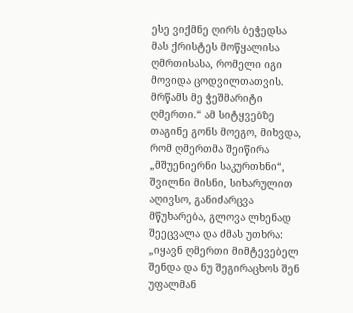ესე ვიქმნე ღირს ბეჭედსა მას ქრისტეს მოწყალისა ღმრთისასა, რომელი იგი მოვიდა ცოდვილთათვის. მრწამს მე ჭეშმარიტი ღმერთი.“ ამ სიტყვებზე თაგინე გონს მოეგო, მიხვდა, რომ ღმერთმა შეიწირა „მშუენიერნი საკურთხნი“, შვილნი მისნი, სიხარულით აღივსო, განიძარცვა მწუხარება, გლოვა ლხენად შეეცვალა და ძმას უთხრა: „იყავნ ღმერთი მიმტევებელ შენდა და ნუ შეგირაცხოს შენ უფალმან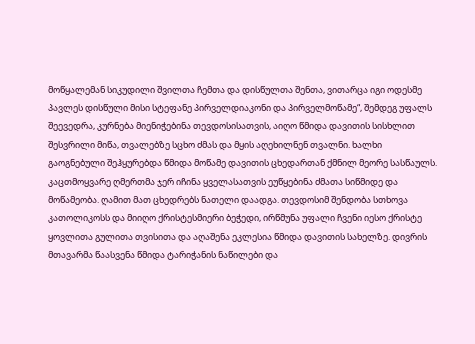მოწყალემან სიკუდილი შვილთა ჩემთა და დისწულთა შენთა, ვითარცა იგი ოდესმე პავლეს დისწული მისი სტეფანე პირველდიაკონი და პირველმოწამე“, შემდეგ უფალს შეევედრა, კურნება მიენიჭებინა თევდოსისათვის, აიღო წმიდა დავითის სისხლით შესვრილი მიწა, თვალებზე სცხო ძმას და მყის აღეხილნენ თვალნი. ხალხი გაოგნებული შეჰყურებდა წმიდა მოწამე დავითის ცხედართან ქმნილ მეორე სასწაულს. კაცთმოყვარე ღმერთმა ჯერ იჩინა ყველასათვის ეუწყებინა ძმათა სიწმიდე და მოწამეობა. ღამით მათ ცხედრებს ნათელი დაადგა. თევდოსიმ შენდობა სთხოვა კათოლიკოსს და მიიღო ქრისტესმიერი ბეჭედი, ირწმუნა უფალი ჩვენი იესო ქრისტე ყოვლითა გულითა თვისითა და აღაშენა ეკლესია წმიდა დავითის სახელზე. დივრის მთავარმა წაასვენა წმიდა ტარიჭანის ნაწილები და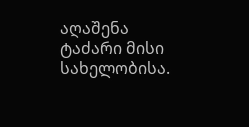აღაშენა ტაძარი მისი სახელობისა.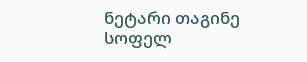ნეტარი თაგინე სოფელ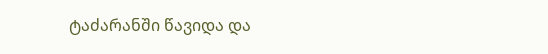ტაძარანში წავიდა და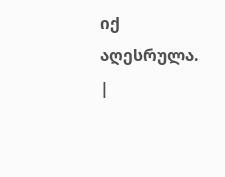იქ აღესრულა. |